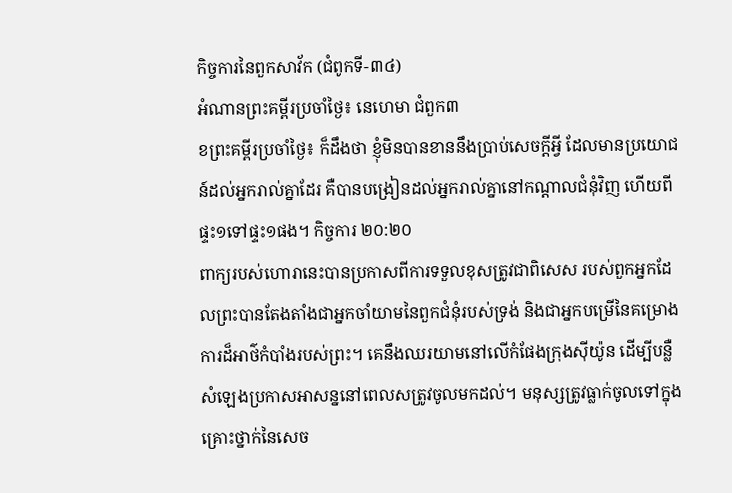កិច្ចការនៃពួកសាវ័ក (ជំពូកទី-៣៤)
អំណានព្រះគម្ពីរប្រចាំថ្ងៃ៖ នេហេមា ជំពួក៣
ខព្រះគម្ពីរប្រចាំថ្ងៃ៖ ក៏ដឹងថា ខ្ញុំមិនបានខាននឹងប្រាប់សេចក្តីអ្វី ដែលមានប្រយោជន៍ដល់អ្នករាល់គ្នាដែរ គឺបានបង្រៀនដល់អ្នករាល់គ្នានៅកណ្តាលជំនុំវិញ ហើយពីផ្ទះ១ទៅផ្ទះ១ផង។ កិច្ចការ ២០:២០
ពាក្យរបស់ហោរានេះបានប្រកាសពីការទទួលខុសត្រូវជាពិសេស របស់ពួកអ្នកដែលព្រះបានតែងតាំងជាអ្នកចាំយាមនៃពួកជំនុំរបស់ទ្រង់ និងជាអ្នកបម្រើនៃគម្រោងការដ៏អាថ៌កំបាំងរបស់ព្រះ។ គេនឹងឈរយាមនៅលើកំផែងក្រុងស៊ីយ៉ូន ដើម្បីបន្លឺសំឡេងប្រកាសអាសន្ននៅពេលសត្រូវចូលមកដល់។ មនុស្សត្រូវធ្លាក់ចូលទៅក្នុងគ្រោះថ្នាក់នៃសេច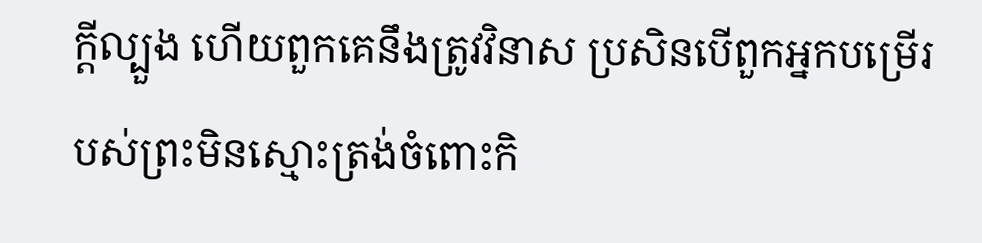ក្ដីល្បួង ហើយពួកគេនឹងត្រូវវិនាស ប្រសិនបើពួកអ្នកបម្រើរបស់ព្រះមិនស្មោះត្រង់ចំពោះកិ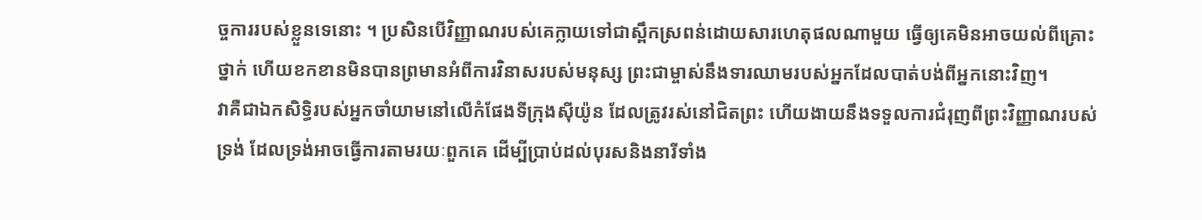ច្ចការរបស់ខ្លួនទេនោះ ។ ប្រសិនបើវិញ្ញាណរបស់គេក្លាយទៅជាស្ពឹកស្រពន់ដោយសារហេតុផលណាមួយ ធ្វើឲ្យគេមិនអាចយល់ពីគ្រោះថ្នាក់ ហើយខកខានមិនបានព្រមានអំពីការវិនាសរបស់មនុស្ស ព្រះជាម្ចាស់នឹងទារឈាមរបស់អ្នកដែលបាត់បង់ពីអ្នកនោះវិញ។
វាគឺជាឯកសិទ្ធិរបស់អ្នកចាំយាមនៅលើកំផែងទីក្រុងស៊ីយ៉ូន ដែលត្រូវរស់នៅជិតព្រះ ហើយងាយនឹងទទួលការជំរុញពីព្រះវិញ្ញាណរបស់ទ្រង់ ដែលទ្រង់អាចធ្វើការតាមរយៈពួកគេ ដើម្បីប្រាប់ដល់បុរសនិងនារីទាំង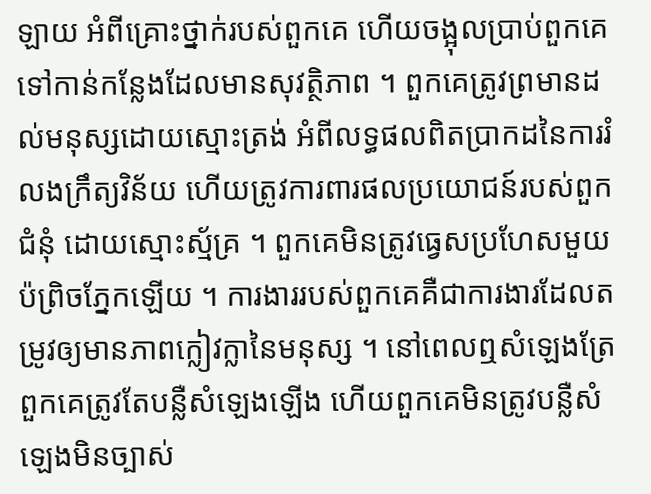ឡាយ អំពីគ្រោះថ្នាក់របស់ពួកគេ ហើយចង្អុលប្រាប់ពួកគេទៅកាន់កន្លែងដែលមានសុវត្ថិភាព ។ ពួកគេត្រូវព្រមានដល់មនុស្សដោយស្មោះត្រង់ អំពីលទ្ធផលពិតប្រាកដនៃការរំលងក្រឹត្យវិន័យ ហើយត្រូវការពារផលប្រយោជន៍របស់ពួកជំនុំ ដោយស្មោះស្ម័គ្រ ។ ពួកគេមិនត្រូវធ្វេសប្រហែសមួយប៉ព្រិចភ្នែកឡើយ ។ ការងាររបស់ពួកគេគឺជាការងារដែលតម្រូវឲ្យមានភាពក្លៀវក្លានៃមនុស្ស ។ នៅពេលឮសំឡេងត្រែ ពួកគេត្រូវតែបន្លឺសំឡេងឡើង ហើយពួកគេមិនត្រូវបន្លឺសំឡេងមិនច្បាស់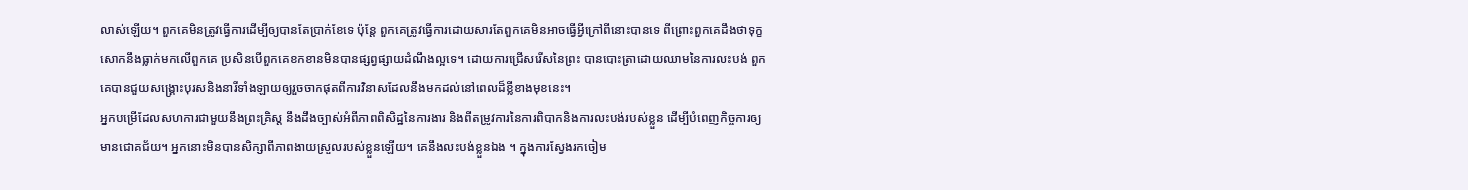លាស់ឡើយ។ ពួកគេមិនត្រូវធ្វើការដើម្បីឲ្យបានតែប្រាក់ខែទេ ប៉ុន្តែ ពួកគេត្រូវធ្វើការដោយសារតែពួកគេមិនអាចធ្វើអ្វីក្រៅពីនោះបានទេ ពីព្រោះពួកគេដឹងថាទុក្ខសោកនឹងធ្លាក់មកលើពួកគេ ប្រសិនបើពួកគេខកខានមិនបានផ្សព្វផ្សាយដំណឹងល្អទេ។ ដោយការជ្រើសរើសនៃព្រះ បានបោះត្រាដោយឈាមនៃការលះបង់ ពួកគេបានជួយសង្គ្រោះបុរសនិងនារីទាំងឡាយឲ្យរួចចាកផុតពីការវិនាសដែលនឹងមកដល់នៅពេលដ៏ខ្លីខាងមុខនេះ។
អ្នកបម្រើដែលសហការជាមួយនឹងព្រះគ្រិស្ត នឹងដឹងច្បាស់អំពីភាពពិសិដ្ឋនៃការងារ និងពីតម្រូវការនៃការពិបាកនិងការលះបង់របស់ខ្លួន ដើម្បីបំពេញកិច្ចការឲ្យមានជោគជ័យ។ អ្នកនោះមិនបានសិក្សាពីភាពងាយស្រួលរបស់ខ្លួនឡើយ។ គេនឹងលះបង់ខ្លួនឯង ។ ក្នុងការស្វែងរកចៀម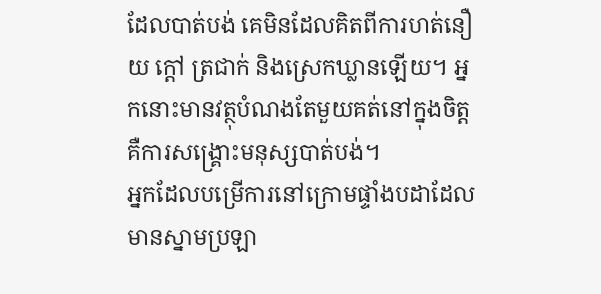ដែលបាត់បង់ គេមិនដែលគិតពីការហត់នឿយ ក្តៅ ត្រជាក់ និងស្រេកឃ្លានឡើយ។ អ្នកនោះមានវត្ថុបំណងតែមួយគត់នៅក្នុងចិត្ត គឺការសង្រ្គោះមនុស្សបាត់បង់។
អ្នកដែលបម្រើការនៅក្រោមផ្ទាំងបដាដែលមានស្នាមប្រឡា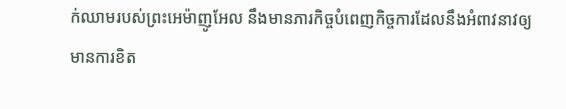ក់ឈាមរបស់ព្រះអេម៉ាញូអែល នឹងមានភារកិច្ចបំពេញកិច្ចការដែលនឹងអំពាវនាវឲ្យមានការខិត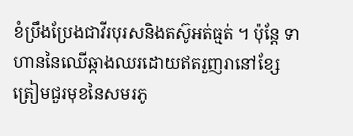ខំប្រឹងប្រែងជាវីរបុរសនិងតស៊ូអត់ធ្មត់ ។ ប៉ុន្ដែ ទាហាននៃឈើឆ្កាងឈរដោយឥតរួញរានៅខ្សែត្រៀមជួរមុខនៃសមរភូ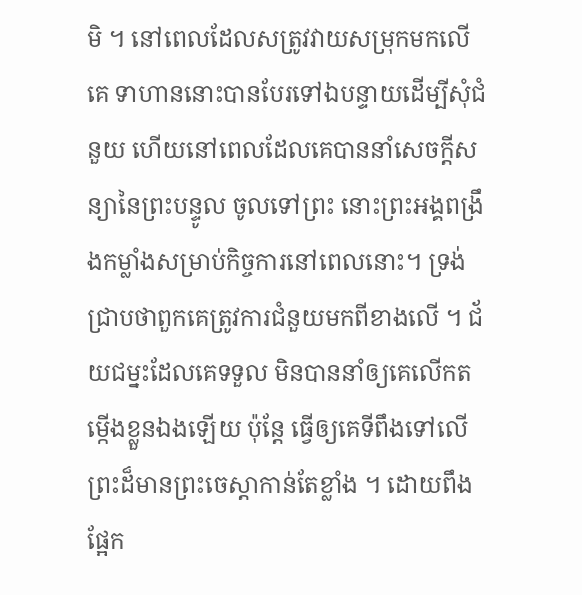មិ ។ នៅពេលដែលសត្រូវវាយសម្រុកមកលើគេ ទាហាននោះបានបែរទៅឯបន្ទាយដើម្បីសុំជំនួយ ហើយនៅពេលដែលគេបាននាំសេចក្តីសន្យានៃព្រះបន្ទូល ចូលទៅព្រះ នោះព្រះអង្គពង្រឹងកម្លាំងសម្រាប់កិច្ចការនៅពេលនោះ។ ទ្រង់ជ្រាបថាពួកគេត្រូវការជំនួយមកពីខាងលើ ។ ជ័យជម្នះដែលគេទទួល មិនបាននាំឲ្យគេលើកតម្កើងខ្លួនឯងឡើយ ប៉ុន្តែ ធ្វើឲ្យគេទីពឹងទៅលើព្រះដ៏មានព្រះចេស្តាកាន់តែខ្លាំង ។ ដោយពឹងផ្អែក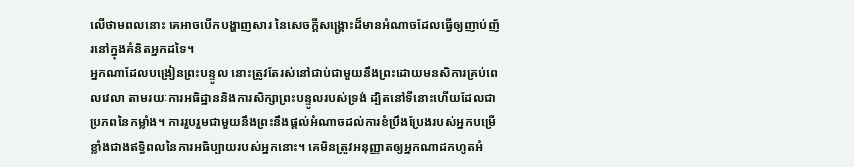លើថាមពលនោះ គេអាចបើកបង្ហាញសារ នៃសេចក្ដីសង្គ្រោះដ៏មានអំណាចដែលធ្វើឲ្យញាប់ញ័រនៅក្នុងគំនិតអ្នកដទៃ។
អ្នកណាដែលបង្រៀនព្រះបន្ទូល នោះត្រូវតែរស់នៅជាប់ជាមួយនឹងព្រះដោយមនសិការគ្រប់ពេលវេលា តាមរយៈការអធិដ្ឋាននិងការសិក្សាព្រះបន្ទូលរបស់ទ្រង់ ដ្បិតនៅទីនោះហើយដែលជាប្រភពនៃកម្លាំង។ ការរួបរួមជាមួយនឹងព្រះនឹងផ្ដល់អំណាចដល់ការខំប្រឹងប្រែងរបស់អ្នកបម្រើ ខ្លាំងជាងឥទ្ធិពលនៃការអធិប្បាយរបស់អ្នកនោះ។ គេមិនត្រូវអនុញ្ញាតឲ្យអ្នកណាដកហូតអំ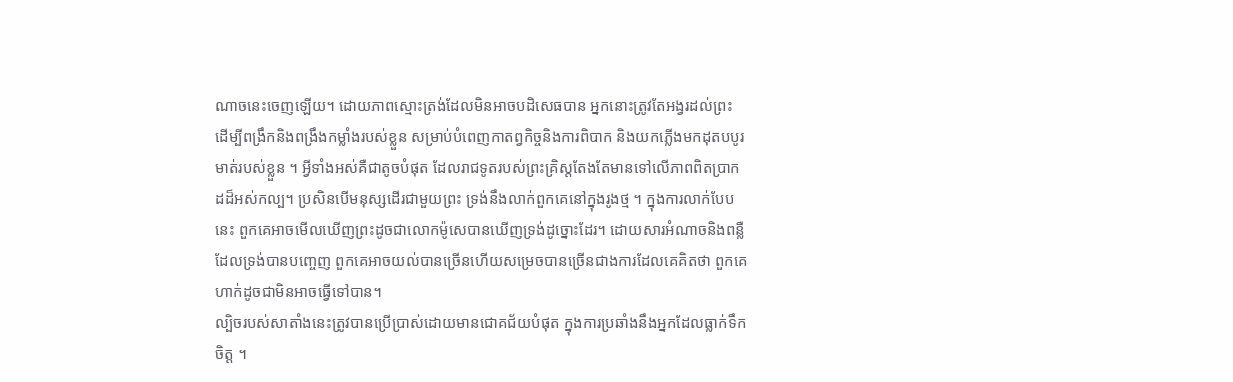ណាចនេះចេញឡើយ។ ដោយភាពស្មោះត្រង់ដែលមិនអាចបដិសេធបាន អ្នកនោះត្រូវតែអង្វរដល់ព្រះ ដើម្បីពង្រឹកនិងពង្រឹងកម្លាំងរបស់ខ្លួន សម្រាប់បំពេញកាតព្វកិច្ចនិងការពិបាក និងយកភ្លើងមកដុតបបូរមាត់របស់ខ្លួន ។ អ្វីទាំងអស់គឺជាតូចបំផុត ដែលរាជទូតរបស់ព្រះគ្រិស្តតែងតែមានទៅលើភាពពិតប្រាកដដ៏អស់កល្ប។ ប្រសិនបើមនុស្សដើរជាមួយព្រះ ទ្រង់នឹងលាក់ពួកគេនៅក្នុងរូងថ្ម ។ ក្នុងការលាក់បែបនេះ ពួកគេអាចមើលឃើញព្រះដូចជាលោកម៉ូសេបានឃើញទ្រង់ដូច្នោះដែរ។ ដោយសារអំណាចនិងពន្លឺដែលទ្រង់បានបញ្ចេញ ពួកគេអាចយល់បានច្រើនហើយសម្រេចបានច្រើនជាងការដែលគេគិតថា ពួកគេហាក់ដូចជាមិនអាចធ្វើទៅបាន។
ល្បិចរបស់សាតាំងនេះត្រូវបានប្រើប្រាស់ដោយមានជោគជ័យបំផុត ក្នុងការប្រឆាំងនឹងអ្នកដែលធ្លាក់ទឹកចិត្ដ ។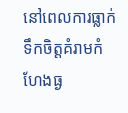នៅពេលការធ្លាក់ទឹកចិត្តគំរាមកំហែងធ្ង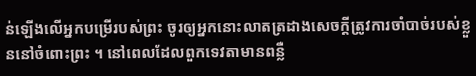ន់ឡើងលើអ្នកបម្រើរបស់ព្រះ ចូរឲ្យអ្នកនោះលាតត្រដាងសេចក្តីត្រូវការចាំបាច់របស់ខ្លួននៅចំពោះព្រះ ។ នៅពេលដែលពួកទេវតាមានពន្លឺ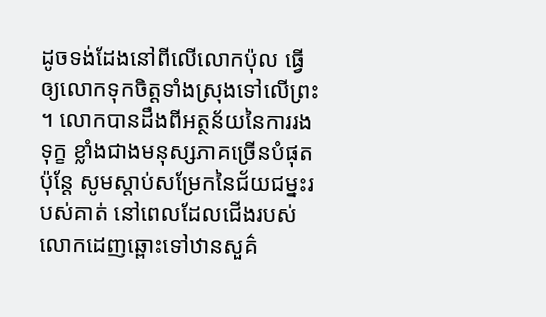ដូចទង់ដែងនៅពីលើលោកប៉ុល ធ្វើឲ្យលោកទុកចិត្តទាំងស្រុងទៅលើព្រះ ។ លោកបានដឹងពីអត្ថន័យនៃការរងទុក្ខ ខ្លាំងជាងមនុស្សភាគច្រើនបំផុត ប៉ុន្តែ សូមស្តាប់សម្រែកនៃជ័យជម្នះរបស់គាត់ នៅពេលដែលជើងរបស់លោកដេញឆ្ពោះទៅឋានសួគ៌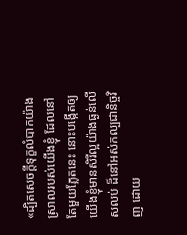«ដ្បិតសេចក្តីទុក្ខលំបាកយ៉ាងស្រាលរបស់យើងខ្ញុំ ដែលនៅតែមួយភ្លែតនេះ នោះបង្កើតឲ្យយើងខ្ញុំមានសិរីល្អយ៉ាងធ្ងន់លើសលប់ ដ៏នៅអស់កល្បជានិច្ចវិញ ដោយ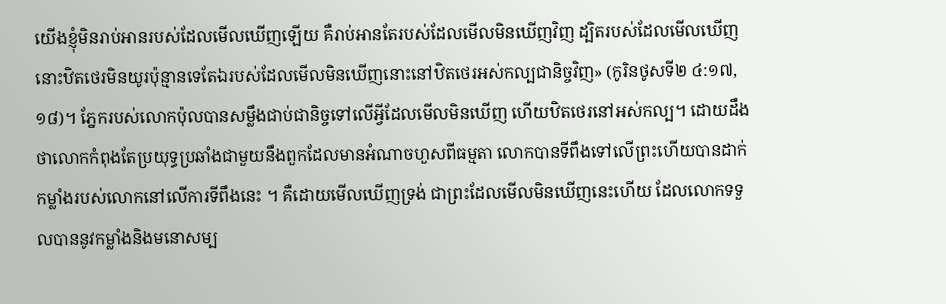យើងខ្ញុំមិនរាប់អានរបស់ដែលមើលឃើញឡើយ គឺរាប់អានតែរបស់ដែលមើលមិនឃើញវិញ ដ្បិតរបស់ដែលមើលឃើញ នោះឋិតថេរមិនយូរប៉ុន្មានទេតែឯរបស់ដែលមើលមិនឃើញនោះនៅឋិតថេរអស់កល្បជានិច្ចវិញ» (កូរិនថូសទី២ ៤:១៧, ១៨)។ ភ្នែករបស់លោកប៉ុលបានសម្លឹងជាប់ជានិច្ចទៅលើអ្វីដែលមើលមិនឃើញ ហើយឋិតថេរនៅអស់កល្ប។ ដោយដឹងថាលោកកំពុងតែប្រយុទ្ធប្រឆាំងជាមួយនឹងពួកដែលមានអំណាចហួសពីធម្មតា លោកបានទីពឹងទៅលើព្រះហើយបានដាក់កម្លាំងរបស់លោកនៅលើការទីពឹងនេះ ។ គឺដោយមើលឃើញទ្រង់ ជាព្រះដែលមើលមិនឃើញនេះហើយ ដែលលោកទទួលបាននូវកម្លាំងនិងមនោសម្ប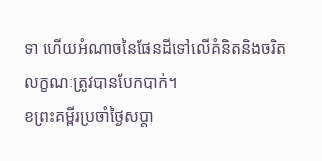ទា ហើយអំណាចនៃផែនដីទៅលើគំនិតនិងចរិតលក្ខណៈត្រូវបានបែកបាក់។
ខព្រះគម្ពីរប្រចាំថ្ងៃសប្តា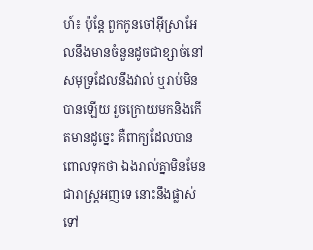ហ៍៖ ប៉ុន្តែ ពួកកូនចៅអ៊ីស្រាអែលនឹងមានចំនួនដូចជាខ្សាច់នៅសមុទ្រដែលនឹងវាល់ ឬរាប់មិនបានឡើយ រួចក្រោយមកនិងកើតមានដូច្នេះ គឺពាក្យដែលបានពោលទុកថា ឯងរាល់គ្នាមិនមែនជារាស្ត្រអញទេ នោះនឹងផ្លាស់ទៅ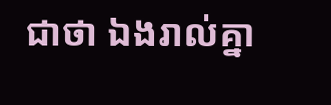ជាថា ឯងរាល់គ្នា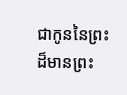ជាកូននៃព្រះដ៏មានព្រះ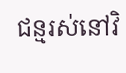ជន្មរស់នៅវិ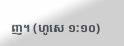ញ។ (ហូសេ ១:១០)